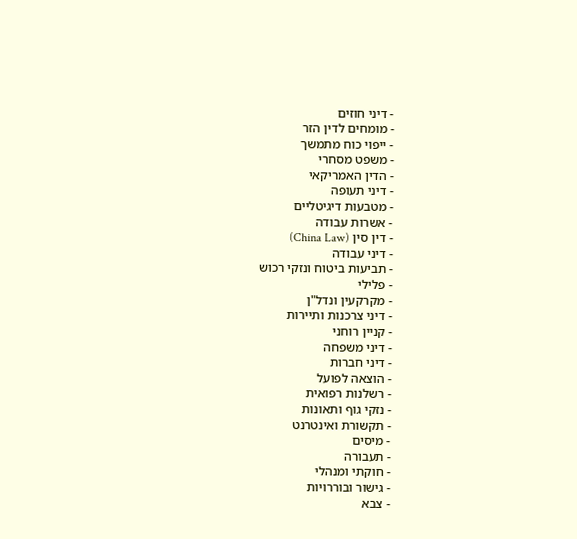- דיני חוזים
- מומחים לדין הזר
- ייפוי כוח מתמשך
- משפט מסחרי
- הדין האמריקאי
- דיני תעופה
- מטבעות דיגיטליים
- אשרות עבודה
- דין סין (China Law)
- דיני עבודה
- תביעות ביטוח ונזקי רכוש
- פלילי
- מקרקעין ונדל"ן
- דיני צרכנות ותיירות
- קניין רוחני
- דיני משפחה
- דיני חברות
- הוצאה לפועל
- רשלנות רפואית
- נזקי גוף ותאונות
- תקשורת ואינטרנט
- מיסים
- תעבורה
- חוקתי ומנהלי
- גישור ובוררויות
- צבא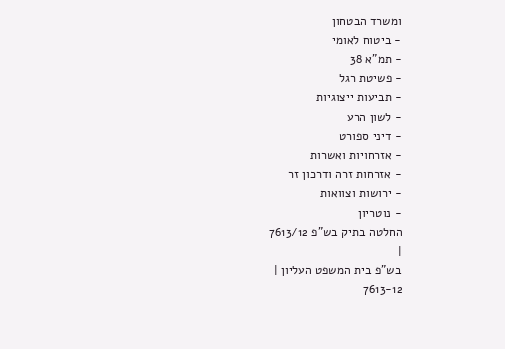ומשרד הבטחון
- ביטוח לאומי
- תמ"א 38
- פשיטת רגל
- תביעות ייצוגיות
- לשון הרע
- דיני ספורט
- אזרחויות ואשרות
- אזרחות זרה ודרכון זר
- ירושות וצוואות
- נוטריון
החלטה בתיק בש"פ 7613/12
|
בש"פ בית המשפט העליון |
7613-12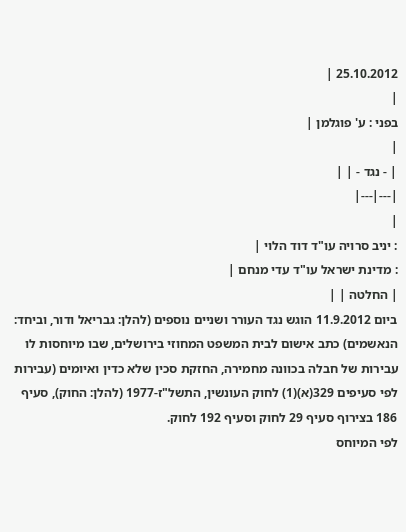25.10.2012 |
|
בפני : ע' פוגלמן |
|
| - נגד - | |
|---|---|
|
: יניב סרויה עו"ד דוד הלוי |
: מדינת ישראל עו"ד עדי מנחם |
| החלטה | |
ביום 11.9.2012 הוגש נגד העורר ושניים נוספים (להלן: גבריאל ודור, וביחד: הנאשמים) כתב אישום לבית המשפט המחוזי בירושלים, שבו מיוחסות לו עבירות של חבלה בכוונה מחמירה, החזקת סכין שלא כדין ואיומים (עבירות לפי סעיפים 329(א)(1) לחוק העונשין, התשל"ז-1977 (להלן: החוק), סעיף 186 בצירוף סעיף 29 לחוק וסעיף 192 לחוק.
לפי המיוחס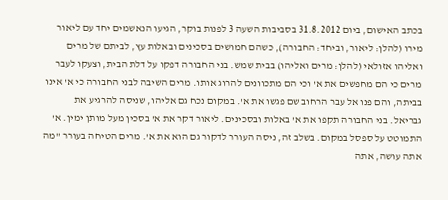בכתב האישום, ביום 31.8.2012 בסביבות השעה 3 לפנות בוקר, הגיעו הנאשמים יחד עם ליאור מירו (להלן: ליאור, וביחד: החבורה), כשהם חמושים בסכינים ובאלות עץ, לביתם של מרים ואליהו אזולאי (להלן: מרים ואליהו) בבית שמש. בני החבורה דפקו על דלת הבית, וצעקו לעבר מרים כי הם מחפשים את א' וכי הם מתכוונים להרוג אותו. מרים השיבה לבני החבורה כי א' אינו בביתה, והם פנו אל עבר הרחוב שם פגשו את א'. במקום נכח גם אליהו, שניסה להרגיע את גבריאל. בני החבורה תקפו את א' באלות ובסכינים. ליאור דקר את א' בסכין מעל מותן ימין. א' התמוטט על ספסל במקום. בשלב זה, ניסה העורר לדקור גם הוא את א'. מרים הטיחה בעורר "מה אתה עושה, אתה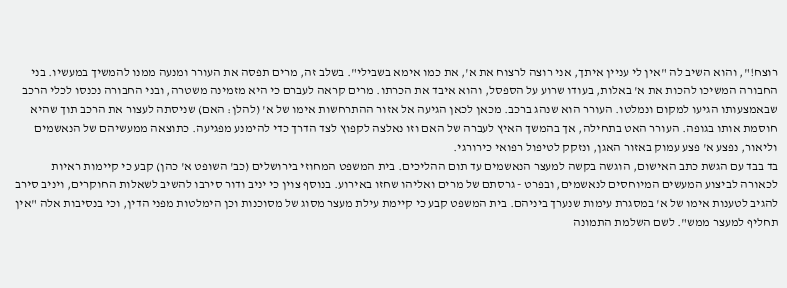רוצח!", והוא השיב לה "אין לי עניין איתך, אני רוצה לרצוח את א', את כמו אימא בשבילי". בשלב זה, מרים תפסה את העורר ומנעה ממנו להמשיך במעשיו. בני החבורה המשיכו להכות את א' באלות, בעודו שרוע על הספסל, והוא איבד את הכרתו. מרים קראה לעברם כי היא מזמינה משטרה, ובני החבורה נכנסו לכלי הרכב שבאמצעותו הגיעו למקום ונמלטו. העורר הוא שנהג ברכב. מכאן לכאן הגיעה אל אזור ההתרחשות אימו של א' (להלן: האם) שניסתה לעצור את הרכב תוך שהיא חוסמת אותו בגופה. העורר האט בתחילה, אך בהמשך האיץ לעברה של האם וזו נאלצה לקפוץ לצד הדרך כדי להימנע מפגיעה. כתוצאה ממעשיהם של הנאשמים וליאור, נפצע א' פצע עמוק באזור האגן, ונזקק לטיפול רפואי כירורגי.
בד בבד עם הגשת כתב האישום, הוגשה בקשה למעצר הנאשמים עד תום ההליכים. בית המשפט המחוזי בירושלים (כב' השופט א' כהן) קבע כי קיימות ראיות לכאורה לביצוע המעשים המיוחסים לנאשמים, ובפרט - גרסתם של מרים ואליהו שחזו באירוע. בנוסף צוין כי יניב ודור סירבו להשיב לשאלות החוקרים, ויניב סירב להגיב לטענות אימו של א' במסגרת עימות שנערך ביניהם. בית המשפט קבע כי קיימת עילת מעצר מסוג של מסוכנות וכן הימלטות מפני הדין, וכי בנסיבות אלה "אין תחליף למעצר ממש". לשם השלמת התמונה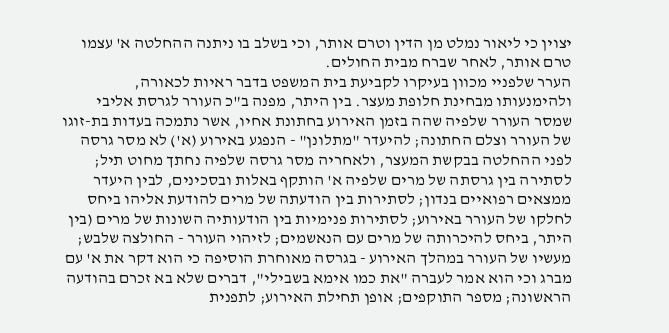יצוין כי ליאור נמלט מן הדין וטרם אותר, וכי בשלב בו ניתנה ההחלטה א' עצמו טרם אותר, לאחר שברח מבית החולים.
הערר שלפניי מכוון בעיקרו לקביעת בית המשפט בדבר ראיות לכאורה, ולהימנעותו מבחינת חלופת מעצר. בין היתר, מפנה ב"כ העורר לגרסת אליבי שמסר העורר שלפיה שהה בזמן האירוע בחתונת אחיו, אשר נתמכה בעדות בת-זוגו של העורר וצלם החתונה; להיעדר "מתלונן" - הנפגע באירוע (א') לא מסר גרסה לפני ההחלטה בבקשת המעצר, ולאחריה מסר גרסה שלפיה נחתך מחוט תיל; לסתירה בין גרסתה של מרים שלפיה א' הותקף באלות ובסכינים, לבין היעדר ממצאים רפואיים בנדון; לסתירות בין הודעתה של מרים להודעת אליהו ביחס לחלקו של העורר באירוע; לסתירות פנימיות בין הודעותיה השונות של מרים (בין היתר, ביחס להיכרותה של מרים עם הנאשמים; לזיהוי העורר - החולצה שלבש; מעשיו של העורר במהלך האירוע - בגרסה מאוחרת הוסיפה כי הוא דקר את א' עם מברג וכי הוא אמר לעברה "את כמו אימא בשבילי", דברים שלא בא זכרם בהודעה הראשונה; מספר התוקפים; אופן תחילת האירוע; לתפנית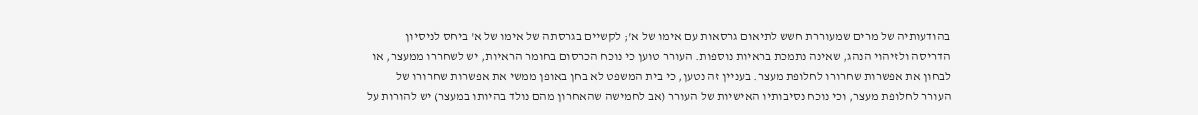בהודעותיה של מרים שמעוררת חשש לתיאום גרסאות עם אימו של א'; לקשיים בגרסתה של אימו של א' ביחס לניסיון הדריסה ולזיהוי הנהג, שאינה נתמכת בראיות נוספות. העורר טוען כי נוכח הכרסום בחומר הראיות, יש לשחררו ממעצר, או לבחון את אפשרות שחרורו לחלופת מעצר. בעניין זה נטען, כי בית המשפט לא בחן באופן ממשי את אפשרות שחרורו של העורר לחלופת מעצר, וכי נוכח נסיבותיו האישיות של העורר (אב לחמישה שהאחרון מהם נולד בהיותו במעצר) יש להורות על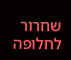שחרור לחלופה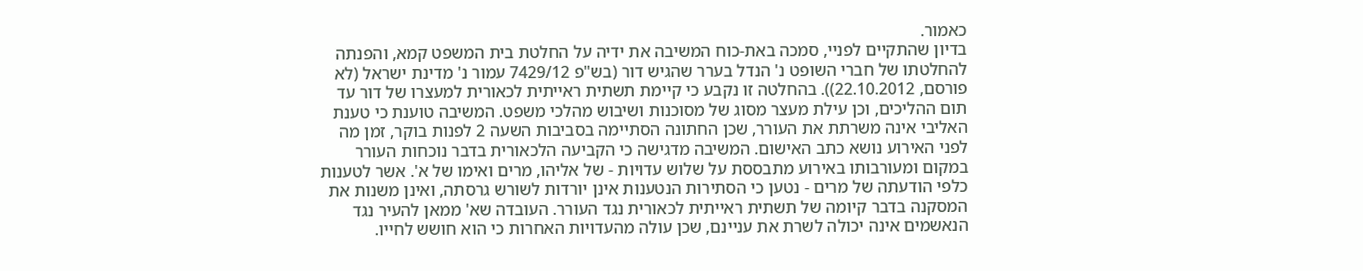כאמור.
בדיון שהתקיים לפניי, סמכה באת-כוח המשיבה את ידיה על החלטת בית המשפט קמא, והפנתה להחלטתו של חברי השופט נ' הנדל בערר שהגיש דור (בש"פ 7429/12 עמור נ' מדינת ישראל (לא פורסם, 22.10.2012)). בהחלטה זו נקבע כי קיימת תשתית ראייתית לכאורית למעצרו של דור עד תום ההליכים, וכן עילת מעצר מסוג של מסוכנות ושיבוש מהלכי משפט. המשיבה טוענת כי טענת האליבי אינה משרתת את העורר, שכן החתונה הסתיימה בסביבות השעה 2 לפנות בוקר, זמן מה לפני האירוע נושא כתב האישום. המשיבה מדגישה כי הקביעה הלכאורית בדבר נוכחות העורר במקום ומעורבותו באירוע מתבססת על שלוש עדויות - של אליהו, מרים ואימו של א'. אשר לטענות כלפי הודעתה של מרים - נטען כי הסתירות הנטענות אינן יורדות לשורש גרסתה, ואינן משנות את המסקנה בדבר קיומה של תשתית ראייתית לכאורית נגד העורר. העובדה שא' ממאן להעיר נגד הנאשמים אינה יכולה לשרת את עניינם, שכן עולה מהעדויות האחרות כי הוא חושש לחייו.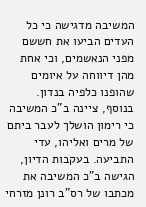המשיבה מדגישה כי כל העדים הביעו את חששם מפני הנאשמים, וכי אחת מהן דיווחה על איומים שהופנו כלפיה בנדון. בנוסף, ציינה ב"כ המשיבה כי רימון הושלך לעבר ביתם של מרים ואליהו, עדי התביעה. בעקבות הדיון, הגישה ב"כ המשיבה את מכתבו של רס"ב רונן מזרחי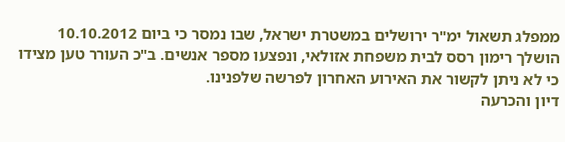ממפלג תשאול ימ"ר ירושלים במשטרת ישראל, שבו נמסר כי ביום 10.10.2012 הושלך רימון רסס לבית משפחת אזולאי, ונפצעו מספר אנשים. ב"כ העורר טען מצידו כי לא ניתן לקשור את האירוע האחרון לפרשה שלפנינו.
דיון והכרעה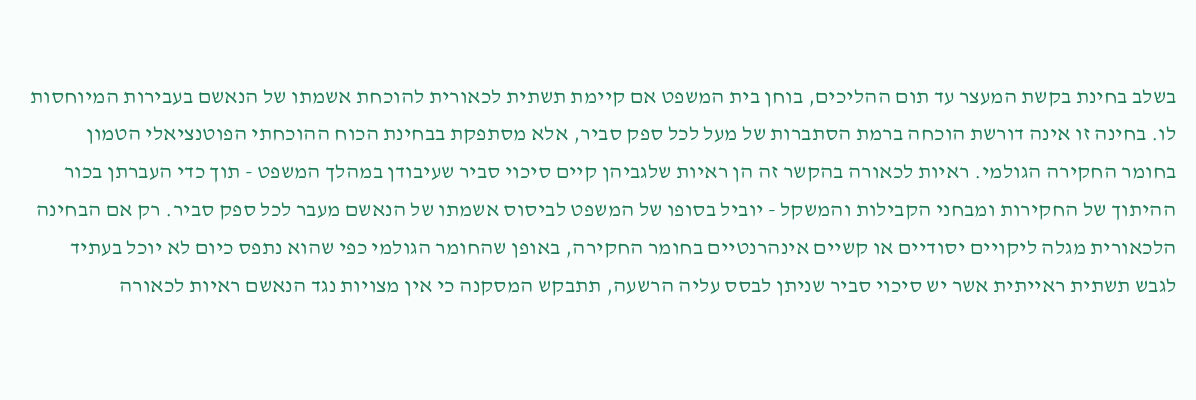בשלב בחינת בקשת המעצר עד תום ההליכים, בוחן בית המשפט אם קיימת תשתית לכאורית להוכחת אשמתו של הנאשם בעבירות המיוחסות לו. בחינה זו אינה דורשת הוכחה ברמת הסתברות של מעל לכל ספק סביר, אלא מסתפקת בבחינת הכוח ההוכחתי הפוטנציאלי הטמון בחומר החקירה הגולמי. ראיות לכאורה בהקשר זה הן ראיות שלגביהן קיים סיכוי סביר שעיבודן במהלך המשפט - תוך כדי העברתן בכור ההיתוך של החקירות ומבחני הקבילות והמשקל - יוביל בסופו של המשפט לביסוס אשמתו של הנאשם מעבר לכל ספק סביר. רק אם הבחינה הלכאורית מגלה ליקויים יסודיים או קשיים אינהרנטיים בחומר החקירה, באופן שהחומר הגולמי כפי שהוא נתפס כיום לא יוכל בעתיד לגבש תשתית ראייתית אשר יש סיכוי סביר שניתן לבסס עליה הרשעה, תתבקש המסקנה כי אין מצויות נגד הנאשם ראיות לכאורה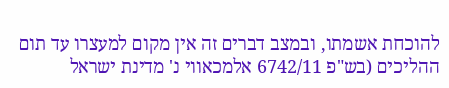להוכחת אשמתו, ובמצב דברים זה אין מקום למעצרו עד תום ההליכים (בש"פ 6742/11 אלמכאווי נ' מדינת ישראל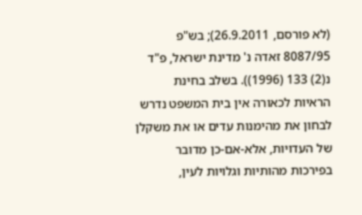(לא פורסם, 26.9.2011); בש"פ 8087/95 זאדה נ' מדינת ישראל, פ"ד נ(2) 133 (1996)). בשלב בחינת הראיות לכאורה אין בית המשפט נדרש לבחון את מהימנות עדים או את משקלן של העדויות, אלא-אם-כן מדובר בפירכות מהותיות וגלויות לעין,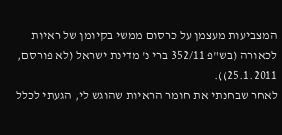המצביעות מעצמן על כרסום ממשי בקיומן של ראיות לכאורה (בש"פ 352/11 ברי נ' מדינת ישראל (לא פורסם, 25.1.2011)).
לאחר שבחנתי את חומר הראיות שהוגש לי, הגעתי לכלל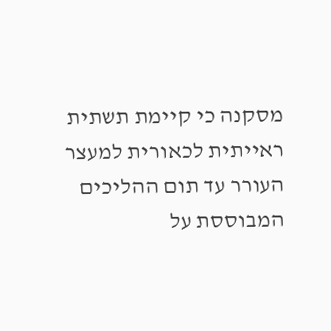מסקנה כי קיימת תשתית ראייתית לכאורית למעצר העורר עד תום ההליכים המבוססת על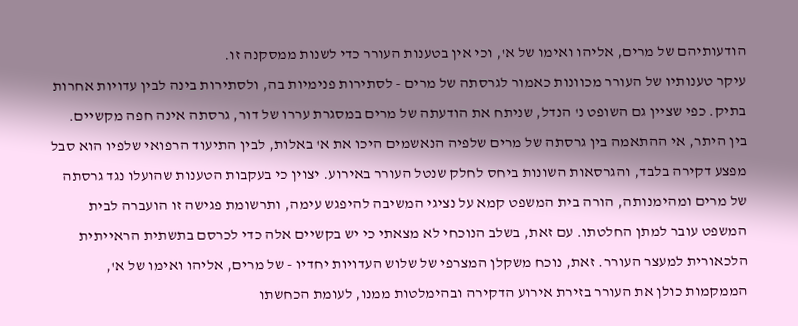הודעותיהם של מרים, אליהו ואימו של א', וכי אין בטענות העורר כדי לשנות ממסקנה זו.
עיקר טענותיו של העורר מכוונות כאמור לגרסתה של מרים - לסתירות פנימיות בה, ולסתירות בינה לבין עדויות אחרות בתיק. כפי שציין גם השופט נ' הנדל, שניתח את הודעתה של מרים במסגרת עררו של דור, גרסתה אינה חפה מקשיים. בין היתר, אי ההתאמה בין גרסתה של מרים שלפיה הנאשמים היכו את א' באלות, לבין התיעוד הרפואי שלפיו הוא סבל מפצע דקירה בלבד, והגרסאות השונות ביחס לחלק שנטל העורר באירוע. יצוין כי בעקבות הטענות שהועלו נגד גרסתה של מרים ומהימנותה, הורה בית המשפט קמא על נציגי המשיבה להיפגש עימה, ותרשומת פגישה זו הועברה לבית המשפט עובר למתן החלטתו. עם זאת, בשלב הנוכחי לא מצאתי כי יש בקשיים אלה כדי לכרסם בתשתית הראייתית הלכאורית למעצר העורר. זאת, נוכח משקלן המצרפי של שלוש העדויות יחדיו - של מרים, אליהו ואימו של א', הממקמות כולן את העורר בזירת אירוע הדקירה ובהימלטות ממנו, לעומת הכחשתו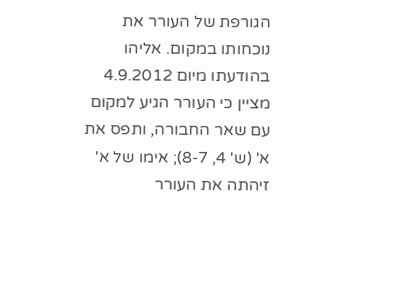הגורפת של העורר את נוכחותו במקום. אליהו בהודעתו מיום 4.9.2012 מציין כי העורר הגיע למקום עם שאר החבורה, ותפס את א' (ש' 4, 8-7); אימו של א' זיהתה את העורר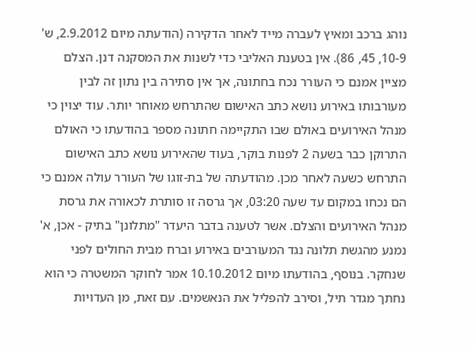נוהג ברכב ומאיץ לעברה מייד לאחר הדקירה (הודעתה מיום 2.9.2012, ש' 10-9, 45, 86). אין בטענת האליבי כדי לשנות את המסקנה דנן. הצלם מציין אמנם כי העורר נכח בחתונה, אך אין סתירה בין נתון זה לבין מעורבותו באירוע נושא כתב האישום שהתרחש מאוחר יותר. עוד יצוין כי מנהל האירועים באולם שבו התקיימה חתונה מספר בהודעתו כי האולם התרוקן כבר בשעה 2 לפנות בוקר, בעוד שהאירוע נושא כתב האישום התרחש כשעה לאחר מכן. מהודעתה של בת-זוגו של העורר עולה אמנם כי הם נכחו במקום עד שעה 03:20, אך גרסה זו סותרת לכאורה את גרסת מנהל האירועים והצלם. אשר לטענה בדבר היעדר "מתלונן" בתיק - אכן, א' נמנע מהגשת תלונה נגד המעורבים באירוע וברח מבית החולים לפני שנחקר. בנוסף, בהודעתו מיום 10.10.2012 אמר לחוקר המשטרה כי הוא נחתך מגדר תיל, וסירב להפליל את הנאשמים. עם זאת, מן העדויות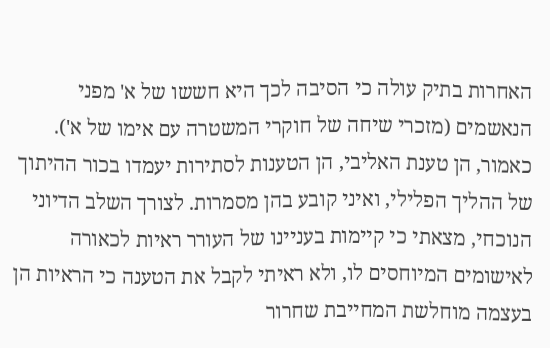האחרות בתיק עולה כי הסיבה לכך היא חששו של א' מפני הנאשמים (מזכרי שיחה של חוקרי המשטרה עם אימו של א').
כאמור, הן טענת האליבי, הן הטענות לסתירות יעמדו בכור ההיתוך של ההליך הפלילי, ואיני קובע בהן מסמרות. לצורך השלב הדיוני הנוכחי, מצאתי כי קיימות בעניינו של העורר ראיות לכאורה לאישומים המיוחסים לו, ולא ראיתי לקבל את הטענה כי הראיות הן בעצמה מוחלשת המחייבת שחרור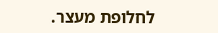לחלופת מעצר.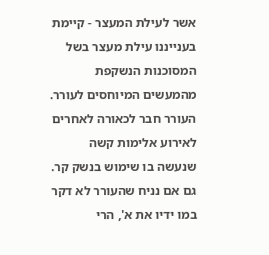אשר לעילת המעצר - קיימת בענייננו עילת מעצר בשל המסוכנות הנשקפת מהמעשים המיוחסים לעורר. העורר חבר לכאורה לאחרים לאירוע אלימות קשה שנעשה בו שימוש בנשק קר. גם אם נניח שהעורר לא דקר במו ידיו את א', הרי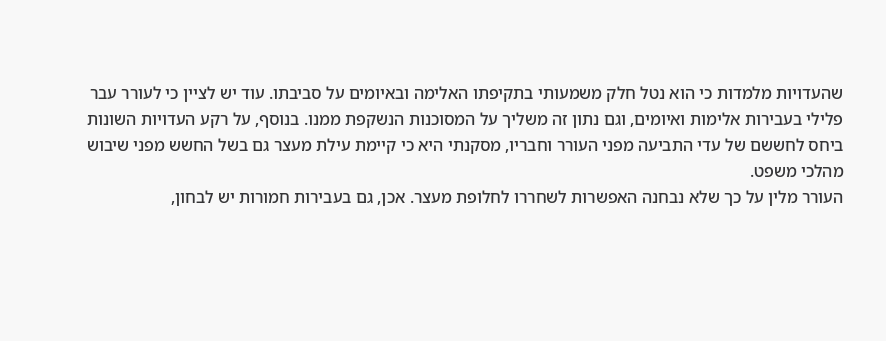שהעדויות מלמדות כי הוא נטל חלק משמעותי בתקיפתו האלימה ובאיומים על סביבתו. עוד יש לציין כי לעורר עבר פלילי בעבירות אלימות ואיומים, וגם נתון זה משליך על המסוכנות הנשקפת ממנו. בנוסף, על רקע העדויות השונות ביחס לחששם של עדי התביעה מפני העורר וחבריו, מסקנתי היא כי קיימת עילת מעצר גם בשל החשש מפני שיבוש מהלכי משפט.
העורר מלין על כך שלא נבחנה האפשרות לשחררו לחלופת מעצר. אכן, גם בעבירות חמורות יש לבחון,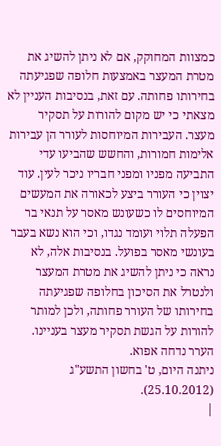כמצוות המחוקק, אם לא ניתן להשיג את מטרת המעצר באמצעות חלופה שפגיעתה בחירותו פחותה. עם זאת, בנסיבות העניין לא מצאתי כי יש מקום להורות על תסקיר מעצר. העבירות המיוחסות לעורר הן עבירות אלימות חמורות, והחשש שהביעו עדי התביעה מפניו ומפני חבריו ניכר לעין. עוד יצוין כי העורר ביצע לכאורה את המעשים המיוחסים לו כשעונש מאסר על תנאי בר הפעלה תלוי ועומד נגדו, וכי הוא נשא בעבר בעונשי מאסר בפועל. בנסיבות אלה, לא נראה כי ניתן להשיג את מטרת המעצר ולנטרל את הסיכון בחלופה שפגיעתה בחירותו של העורר פחותה, ולכן למותר להורות על הגשת תסקיר מעצר בעניינו.
הערר נדחה אפוא.
ניתנה היום, ט' בחשון התשע"ג (25.10.2012).
|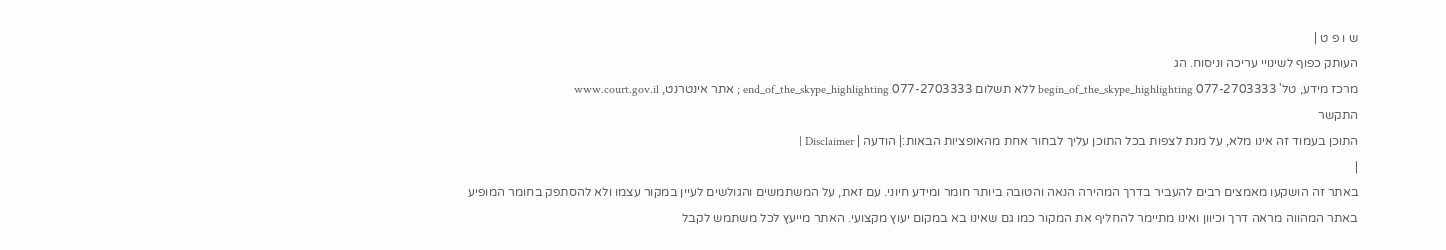ש ו פ ט |
העותק כפוף לשינויי עריכה וניסוח. הג
מרכז מידע, טל' 077-2703333 begin_of_the_skype_highlighting ללא תשלום 077-2703333 end_of_the_skype_highlighting ; אתר אינטרנט, www.court.gov.il
התקשר
התוכן בעמוד זה אינו מלא, על מנת לצפות בכל התוכן עליך לבחור אחת מהאופציות הבאות:| הודעה | Disclaimer |
|
באתר זה הושקעו מאמצים רבים להעביר בדרך המהירה הנאה והטובה ביותר חומר ומידע חיוני. עם זאת, על המשתמשים והגולשים לעיין במקור עצמו ולא להסתפק בחומר המופיע באתר המהווה מראה דרך וכיוון ואינו מתיימר להחליף את המקור כמו גם שאינו בא במקום יעוץ מקצועי. האתר מייעץ לכל משתמש לקבל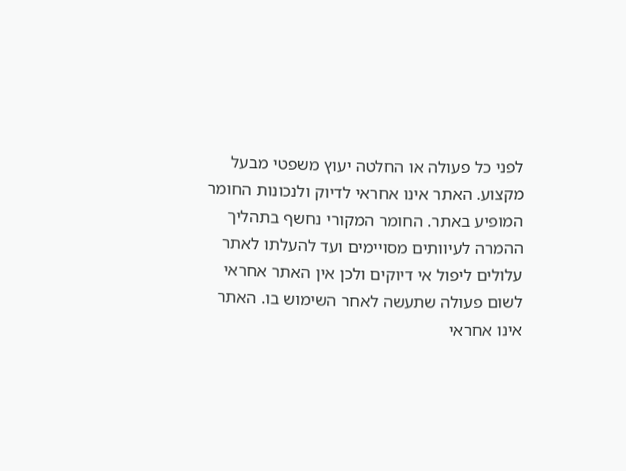לפני כל פעולה או החלטה יעוץ משפטי מבעל מקצוע. האתר אינו אחראי לדיוק ולנכונות החומר המופיע באתר. החומר המקורי נחשף בתהליך ההמרה לעיוותים מסויימים ועד להעלתו לאתר עלולים ליפול אי דיוקים ולכן אין האתר אחראי לשום פעולה שתעשה לאחר השימוש בו. האתר אינו אחראי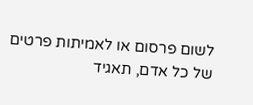לשום פרסום או לאמיתות פרטים של כל אדם, תאגיד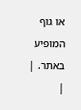או גוף המופיע באתר. |
|